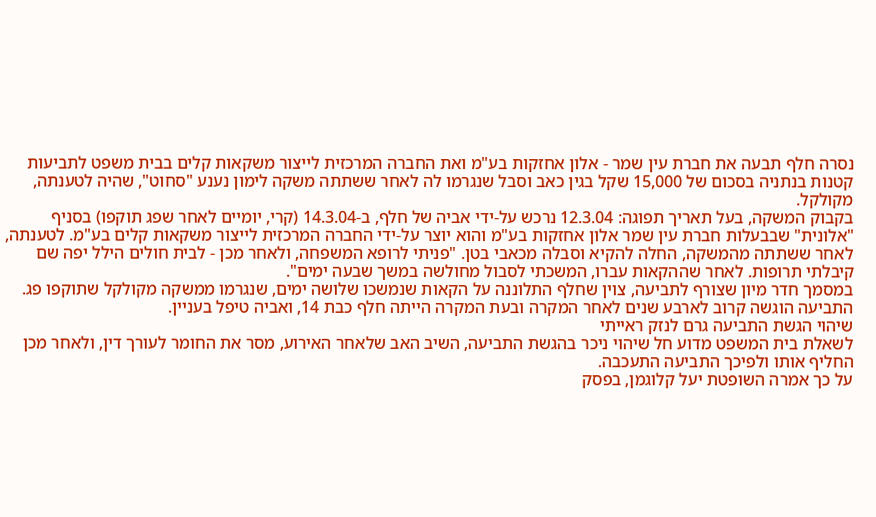נסרה חלף תבעה את חברת עין שמר - אלון אחזקות בע"מ ואת החברה המרכזית לייצור משקאות קלים בבית משפט לתביעות קטנות בנתניה בסכום של 15,000 שקל בגין כאב וסבל שנגרמו לה לאחר ששתתה משקה לימון נענע "סחוט", שהיה לטענתה, מקולקל.
בקבוק המשקה, בעל תאריך תפוגה: 12.3.04 נרכש על-ידי אביה של חלף, ב-14.3.04 (קרי, יומיים לאחר שפג תוקפו) בסניף "אלונית" שבבעלות חברת עין שמר אלון אחזקות בע"מ והוא יוצר על-ידי החברה המרכזית לייצור משקאות קלים בע"מ. לטענתה, לאחר ששתתה מהמשקה, החלה להקיא וסבלה מכאבי בטן. "פניתי לרופא המשפחה, ולאחר מכן - לבית חולים הילל יפה שם קיבלתי תרופות. לאחר שההקאות עברו, המשכתי לסבול מחולשה במשך שבעה ימים".
במסמך חדר מיון שצורף לתביעה, צוין שחלף התלוננה על הקאות שנמשכו שלושה ימים, שנגרמו ממשקה מקולקל שתוקפו פג. התביעה הוגשה קרוב לארבע שנים לאחר המקרה ובעת המקרה הייתה חלף כבת 14, ואביה טיפל בעניין.
שיהוי הגשת התביעה גרם לנזק ראייתי
לשאלת בית המשפט מדוע חל שיהוי ניכר בהגשת התביעה, השיב האב שלאחר האירוע, מסר את החומר לעורך דין, ולאחר מכן החליף אותו ולפיכך התביעה התעכבה.
על כך אמרה השופטת יעל קלוגמן, בפסק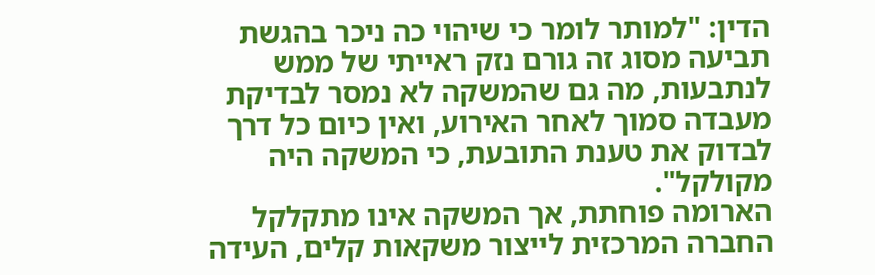הדין: "למותר לומר כי שיהוי כה ניכר בהגשת תביעה מסוג זה גורם נזק ראייתי של ממש לנתבעות, מה גם שהמשקה לא נמסר לבדיקת מעבדה סמוך לאחר האירוע, ואין כיום כל דרך לבדוק את טענת התובעת, כי המשקה היה מקולקל".
הארומה פוחתת, אך המשקה אינו מתקלקל
החברה המרכזית לייצור משקאות קלים, העידה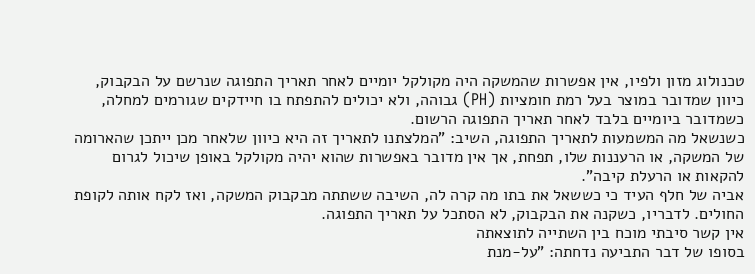טכנולוג מזון ולפיו, אין אפשרות שהמשקה היה מקולקל יומיים לאחר תאריך התפוגה שנרשם על הבקבוק, כיוון שמדובר במוצר בעל רמת חומציות (PH) גבוהה, ולא יכולים להתפתח בו חיידקים שגורמים למחלה, כשמדובר ביומיים בלבד לאחר תאריך התפוגה הרשום.
כשנשאל מה המשמעות לתאריך התפוגה, השיב: "המלצתנו לתאריך זה היא כיוון שלאחר מכן ייתכן שהארומה של המשקה, או הרעננות שלו, תפחת, אך אין מדובר באפשרות שהוא יהיה מקולקל באופן שיכול לגרום להקאות או הרעלת קיבה".
אביה של חלף העיד כי כששאל את בתו מה קרה לה, השיבה ששתתה מבקבוק המשקה, ואז לקח אותה לקופת החולים. לדבריו, כשקנה את הבקבוק, לא הסתכל על תאריך התפוגה.
אין קשר סיבתי מוכח בין השתייה לתוצאתה
בסופו של דבר התביעה נדחתה: "על-מנת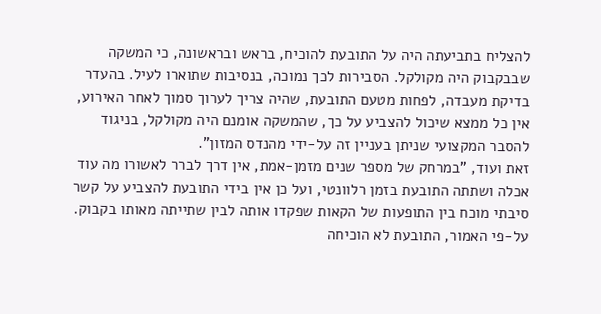להצליח בתביעתה היה על התובעת להוכיח, בראש ובראשונה, כי המשקה שבבקבוק היה מקולקל. הסבירות לכך נמוכה, בנסיבות שתוארו לעיל. בהעדר בדיקת מעבדה, לפחות מטעם התובעת, שהיה צריך לערוך סמוך לאחר האירוע, אין כל ממצא שיכול להצביע על כך, שהמשקה אומנם היה מקולקל, בניגוד להסבר המקצועי שניתן בעניין זה על-ידי מהנדס המזון".
זאת ועוד, "במרחק של מספר שנים מזמן-אמת, אין דרך לברר לאשורו מה עוד אכלה ושתתה התובעת בזמן רלוונטי, ועל כן אין בידי התובעת להצביע על קשר סיבתי מוכח בין התופעות של הקאות שפקדו אותה לבין שתייתה מאותו בקבוק. על-פי האמור, התובעת לא הוכיחה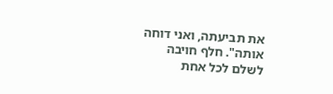את תביעתה, ואני דוחה אותה". חלף חויבה לשלם לכל אחת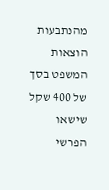מהנתבעות הוצאות המשפט בסך של 400 שקל שישאו הפרשי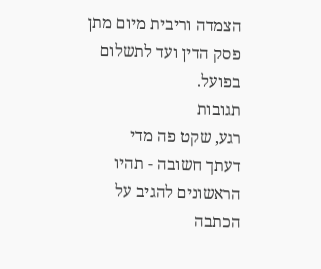הצמדה וריבית מיום מתן פסק הדין ועד לתשלום בפועל.
תגובות
רגע, שקט פה מדי
דעתך חשובה - תהיו הראשונים להגיב על הכתבה